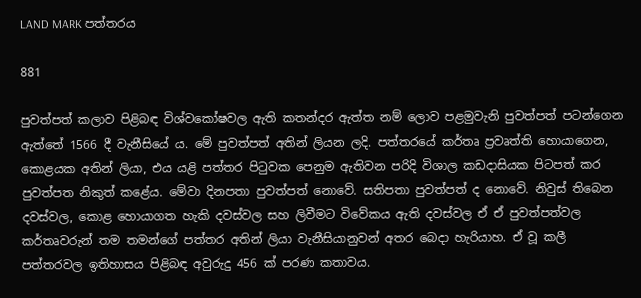LAND MARK පත්තරය

881

පුවත්පත් කලාව පිළිබඳ විශ්වකෝෂවල ඇති කතන්දර ඇත්ත නම් ලොව පළමුවැනි පුවත්පත් පටන්ගෙන ඇත්තේ 1566 දී වැනීසියේ ය. මේ පුවත්පත් අතින් ලියන ලදි. පත්තරයේ කර්තෘ ප්‍රවෘත්ති හොයාගෙන, කොළයක අතින් ලියා, එය යළි පත්තර පිටුවක පෙනුම ඇතිවන පරිදි විශාල කඩදාසියක පිටපත් කර පුවත්පත නිකුත් කළේය. මේවා දිනපතා පුවත්පත් නොවේ. සතිපතා පුවත්පත් ද නොවේ. නිවුස් තිබෙන දවස්වල, කොළ හොයාගත හැකි දවස්වල සහ ලිවීමට විවේකය ඇති දවස්වල ඒ ඒ පුවත්පත්වල කර්තෘවරුන් තම තමන්ගේ පත්තර අතින් ලියා වැනීසියානුවන් අතර බෙදා හැරියාහ. ඒ වූ කලී පත්තරවල ඉතිහාසය පිළිබඳ අවුරුදු 456 ක් පරණ කතාවය.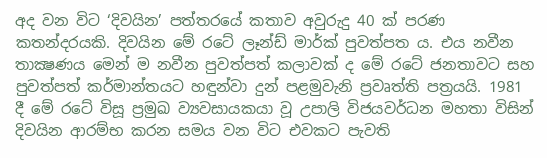අද වන විට ‘දිවයින’ පත්තරයේ කතාව අවුරුදු 40 ක් පරණ කතන්දරයකි. දිවයින මේ රටේ ලෑන්ඩ් මාර්ක් පුවත්පත ය. එය නවීන තාක්‍ෂණය මෙන් ම නවීන පුවත්පත් කලාවක් ද මේ රටේ ජනතාවට සහ පුවත්පත් කර්මාන්තයට හඳුන්වා දුන් පළමුවැනි ප්‍රවෘත්ති පත්‍රයයි. 1981 දී මේ රටේ විසූ ප්‍රමුඛ ව්‍යවසායකයා වූ උපාලි විජයවර්ධන මහතා විසින් දිවයින ආරම්භ කරන සමය වන විට එවකට පැවති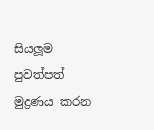සියලූම පුවත්පත් මුද්‍රණය කරන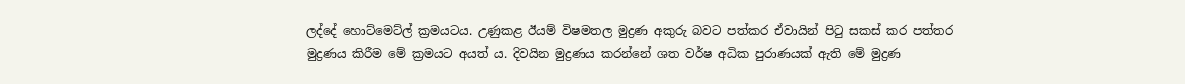ලද්දේ හොට්මෙට්ල් ක්‍රමයටය. උණුකළ ඊයම් විෂමතල මුද්‍රණ අකුරු බවට පත්කර ඒවායින් පිටු සකස් කර පත්තර මුද්‍රණය කිරීම මේ ක්‍රමයට අයත් ය. දිවයින මුද්‍රණය කරන්නේ ශත වර්ෂ අධික පුරාණයක් ඇති මේ මුද්‍රණ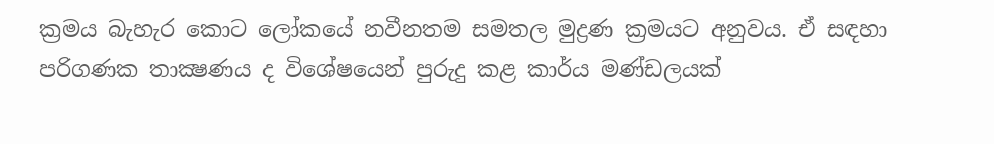ක්‍රමය බැහැර කොට ලෝකයේ නවීනතම සමතල මුද්‍රණ ක්‍රමයට අනුවය. ඒ සඳහා පරිගණක තාක්‍ෂණය ද විශේෂයෙන් පුරුදු කළ කාර්ය මණ්ඩලයක්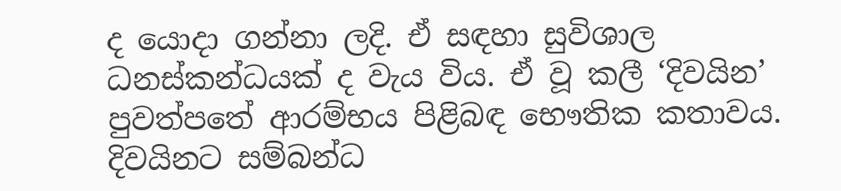ද යොදා ගන්නා ලදි. ඒ සඳහා සුවිශාල ධනස්කන්ධයක් ද වැය විය. ඒ වූ කලී ‘දිවයින’ පුවත්පතේ ආරම්භය පිළිබඳ භෞතික කතාවය. දිවයිනට සම්බන්ධ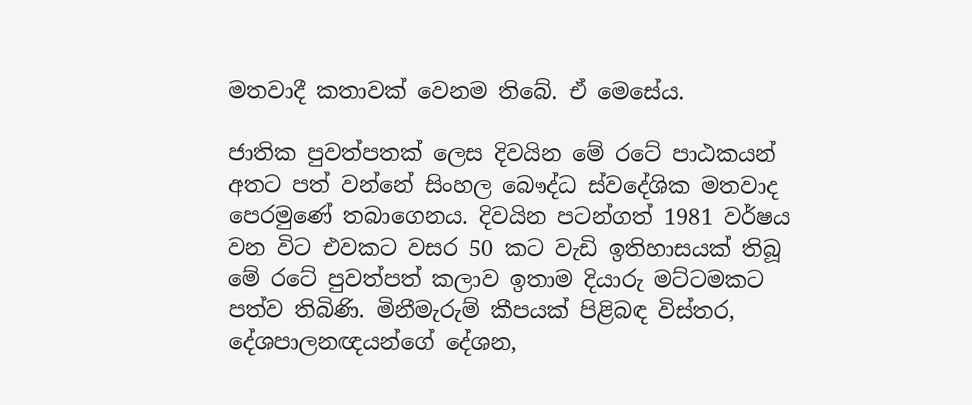මතවාදී කතාවක් වෙනම තිබේ. ඒ මෙසේය.

ජාතික පුවත්පතක් ලෙස දිවයින මේ රටේ පාඨකයන් අතට පත් වන්නේ සිංහල බෞද්ධ ස්වදේශික මතවාද පෙරමුණේ තබාගෙනය. දිවයින පටන්ගත් 1981 වර්ෂය වන විට එවකට වසර 50 කට වැඩි ඉතිහාසයක් තිබූ මේ රටේ පුවත්පත් කලාව ඉතාම දියාරු මට්ටමකට පත්ව තිබිණි. මිනීමැරුම් කීපයක් පිළිබඳ විස්තර, දේශපාලනඥයන්ගේ දේශන,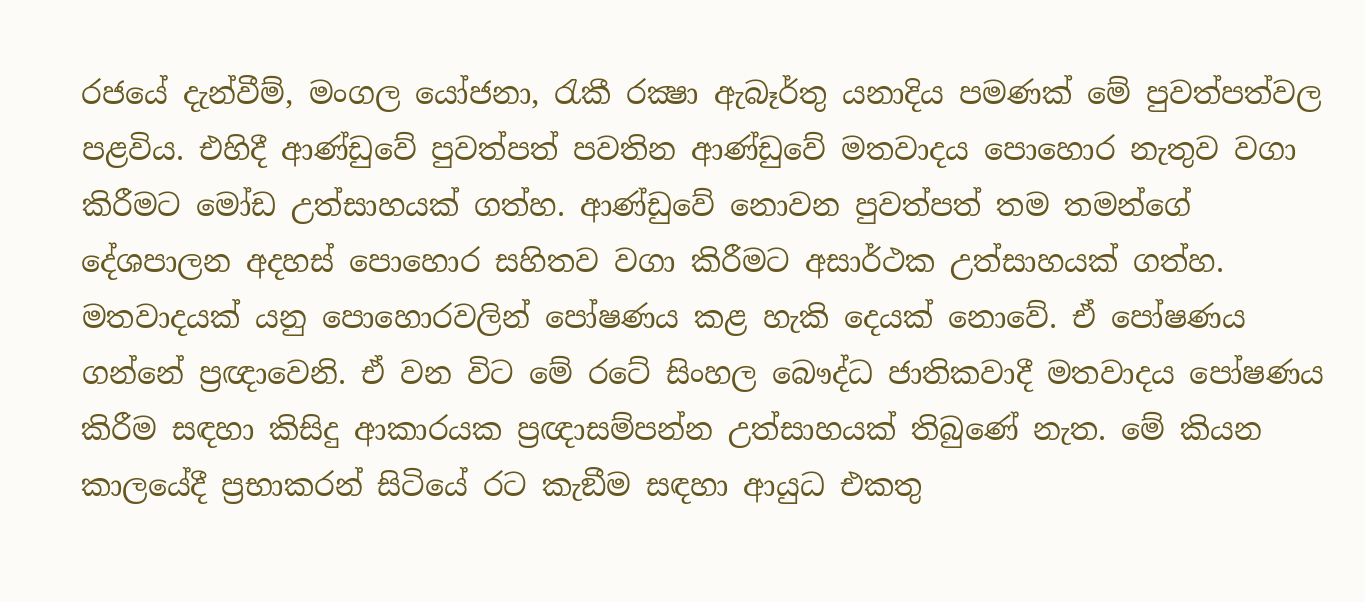රජයේ දැන්වීම්, මංගල යෝජනා, රැකී රක්‍ෂා ඇබෑර්තු යනාදිය පමණක් මේ පුවත්පත්වල පළවිය. එහිදී ආණ්ඩුවේ පුවත්පත් පවතින ආණ්ඩුවේ මතවාදය පොහොර නැතුව වගා කිරීමට මෝඩ උත්සාහයක් ගත්හ. ආණ්ඩුවේ නොවන පුවත්පත් තම තමන්ගේ දේශපාලන අදහස් පොහොර සහිතව වගා කිරීමට අසාර්ථක උත්සාහයක් ගත්හ. මතවාදයක් යනු පොහොරවලින් පෝෂණය කළ හැකි දෙයක් නොවේ. ඒ පෝෂණය ගන්නේ ප්‍රඥාවෙනි. ඒ වන විට මේ රටේ සිංහල බෞද්ධ ජාතිකවාදී මතවාදය පෝෂණය කිරීම සඳහා කිසිදු ආකාරයක ප්‍රඥාසම්පන්න උත්සාහයක් තිබුණේ නැත. මේ කියන කාලයේදී ප්‍රභාකරන් සිටියේ රට කැඞීම සඳහා ආයුධ එකතු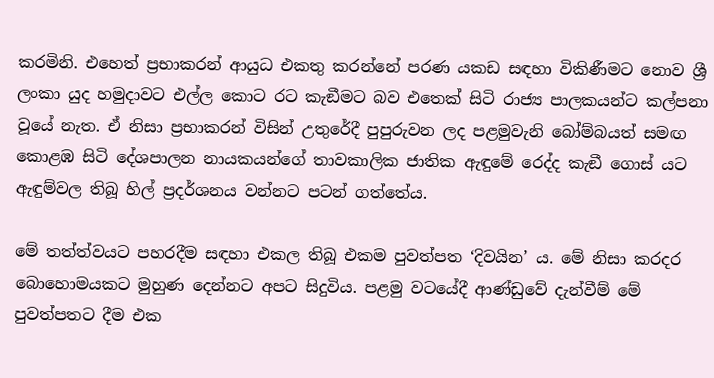කරමිනි. එහෙත් ප්‍රභාකරන් ආයුධ එකතු කරන්නේ පරණ යකඩ සඳහා විකිණීමට නොව ශ්‍රී ලංකා යුද හමුදාවට එල්ල කොට රට කැඞීමට බව එතෙක් සිටි රාජ්‍ය පාලකයන්ට කල්පනා වූයේ නැත. ඒ නිසා ප්‍රභාකරන් විසින් උතුරේදී පුපුරුවන ලද පළමුවැනි බෝම්බයත් සමඟ කොළඹ සිටි දේශපාලන නායකයන්ගේ තාවකාලික ජාතික ඇඳුමේ රෙද්ද කැඞී ගොස් යට ඇඳුම්වල තිබූ හිල් ප්‍රදර්ශනය වන්නට පටන් ගත්තේය.

මේ තත්ත්වයට පහරදීම සඳහා එකල තිබූ එකම පුවත්පත ‘දිවයින’ ය. මේ නිසා කරදර බොහොමයකට මුහුණ දෙන්නට අපට සිදුවිය. පළමු වටයේදී ආණ්ඩුවේ දැන්වීම් මේ පුවත්පතට දීම එක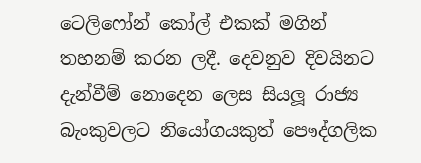ටෙලිෆෝන් කෝල් එකක් මගින් තහනම් කරන ලදී. දෙවනුව දිවයිනට දැන්වීම් නොදෙන ලෙස සියලූ රාජ්‍ය බැංකුවලට නියෝගයකුත් පෞද්ගලික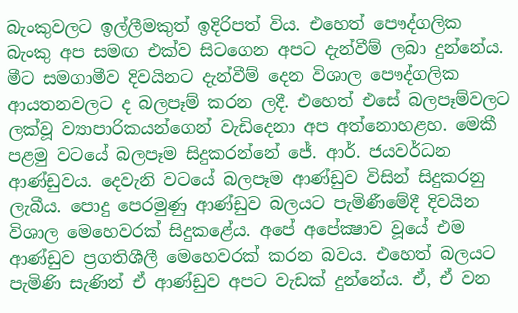බැංකුවලට ඉල්ලීමකුත් ඉදිරිපත් විය. එහෙත් පෞද්ගලික බැංකු අප සමඟ එක්ව සිටගෙන අපට දැන්වීම් ලබා දුන්නේය. මීට සමගාමීව දිවයිනට දැන්වීම් දෙන විශාල පෞද්ගලික ආයතනවලට ද බලපෑම් කරන ලදී. එහෙත් එසේ බලපෑම්වලට ලක්වූ ව්‍යාපාරිකයන්ගෙන් වැඩිදෙනා අප අත්නොහළහ. මෙකී පළමු වටයේ බලපෑම සිදුකරන්නේ ජේ. ආර්. ජයවර්ධන ආණ්ඩුවය. දෙවැනි වටයේ බලපෑම ආණ්ඩුව විසින් සිදුකරනු ලැබීය. පොදු පෙරමුණු ආණ්ඩුව බලයට පැමිණීමේදී දිවයින විශාල මෙහෙවරක් සිදුකළේය. අපේ අපේක්‍ෂාව වූයේ එම ආණ්ඩුව ප්‍රගතිශීලී මෙහෙවරක් කරන බවය. එහෙත් බලයට පැමිණි සැණින් ඒ ආණ්ඩුව අපට වැඩක් දුන්නේය. ඒ, ඒ වන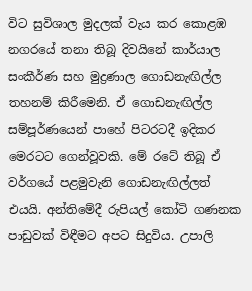විට සුවිශාල මුදලක් වැය කර කොළඹ නගරයේ තනා තිබූ දිවයිනේ කාර්යාල සංකීර්ණ සහ මුද්‍රණාල ගොඩනැඟිල්ල තහනම් කිරීමෙනි. ඒ ගොඩනැඟිල්ල සම්පූර්ණයෙන් පාහේ පිටරටදී ඉදිකර මෙරටට ගෙන්වූවකි. මේ රටේ තිබූ ඒ වර්ගයේ පළමුවැනි ගොඩනැඟිල්ලත් එයයි. අන්තිමේදී රුපියල් කෝටි ගණනක පාඩුවක් විඳීමට අපට සිදුවිය. උපාලි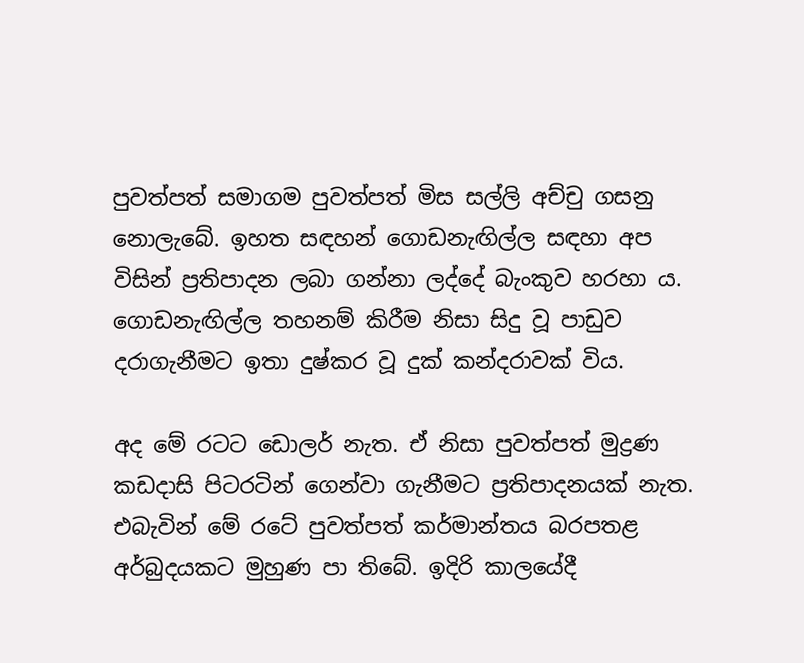පුවත්පත් සමාගම පුවත්පත් මිස සල්ලි අච්චු ගසනු නොලැබේ. ඉහත සඳහන් ගොඩනැඟිල්ල සඳහා අප විසින් ප්‍රතිපාදන ලබා ගන්නා ලද්දේ බැංකුව හරහා ය. ගොඩනැඟිල්ල තහනම් කිරීම නිසා සිදු වූ පාඩුව දරාගැනීමට ඉතා දුෂ්කර වූ දුක් කන්දරාවක් විය.

අද මේ රටට ඩොලර් නැත. ඒ නිසා පුවත්පත් මුද්‍රණ කඩදාසි පිටරටින් ගෙන්වා ගැනීමට ප්‍රතිපාදනයක් නැත. එබැවින් මේ රටේ පුවත්පත් කර්මාන්තය බරපතළ අර්බුදයකට මුහුණ පා තිබේ. ඉදිරි කාලයේදී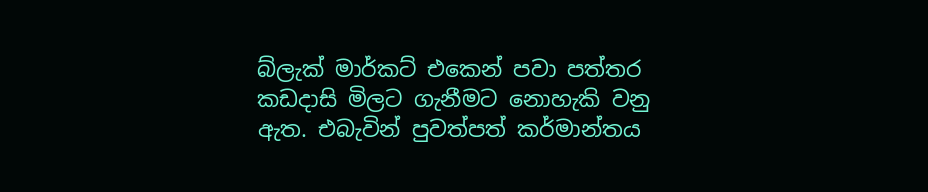බ්ලැක් මාර්කට් එකෙන් පවා පත්තර කඩදාසි මිලට ගැනීමට නොහැකි වනු ඇත. එබැවින් පුවත්පත් කර්මාන්තය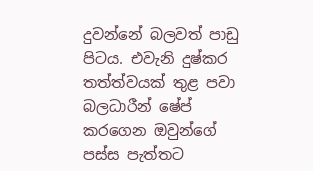දුවන්නේ බලවත් පාඩු පිටය. එවැනි දුෂ්කර තත්ත්වයක් තුළ පවා බලධාරීන් ෂේප් කරගෙන ඔවුන්ගේ පස්ස පැත්තට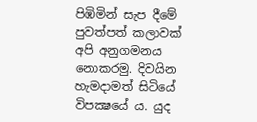පිඹිමින් සැප දීමේ පුවත්පත් කලාවක් අපි අනුගමනය නොකරමු. දිවයින හැමදාමත් සිටියේ විපක්‍ෂයේ ය. යුද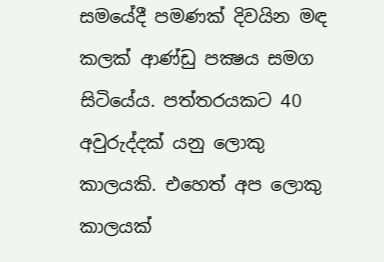සමයේදී පමණක් දිවයින මඳ කලක් ආණ්ඩු පක්‍ෂය සමග සිටියේය. පත්තරයකට 40 අවුරුද්දක් යනු ලොකු කාලයකි. එහෙත් අප ලොකු කාලයක්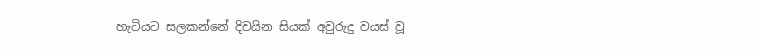හැටියට සලකන්නේ දිවයින සියක් අවුරුදු වයස් වූ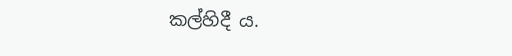කල්හිදී ය.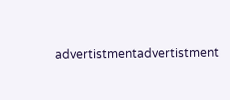advertistmentadvertistment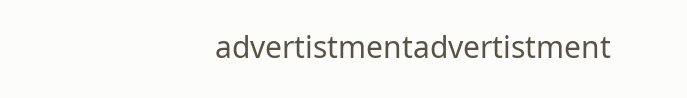advertistmentadvertistment